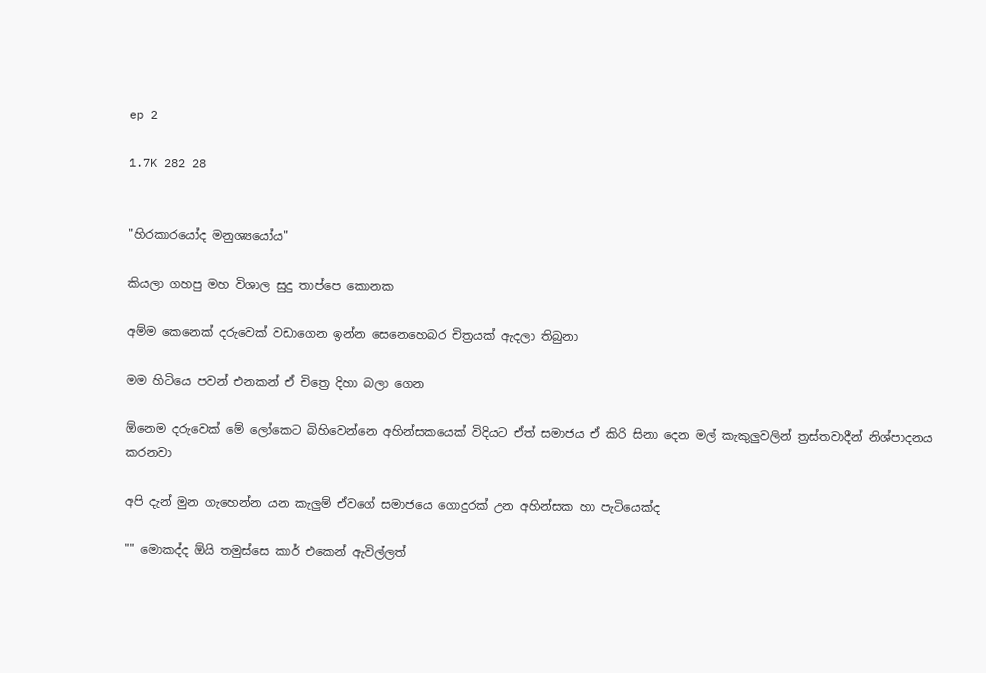ep 2

1.7K 282 28


"හිරකාරයෝද මනුශ්‍යයෝය"

කියලා ගහපු මහ විශාල සුදු තාප්පෙ කොනක

අම්ම කෙනෙක් දරුවෙක් වඩාගෙන ඉන්න සෙනෙහෙබර චිත්‍රයක් ඇදලා තිබුනා

මම හිටියෙ පවන් එනකන් ඒ චිත්‍රෙ දිහා බලා ගෙන

ඕනෙම දරුවෙක් මේ ලෝකෙට බිහිවෙන්නෙ අහින්සකයෙක් විදියට ඒත් සමාජය ඒ කිරි සිනා දෙන මල් කැකුලුවලින් ත්‍රස්තවාදීන් නිශ්පාදනය කරනවා

අපි දැන් මුන ගැහෙන්න යන කැලුම් ඒවගේ සමාජයෙ ගොදුරක් උන අහින්සක හා පැටියෙක්ද

"" මොකද්ද ඕයි තමුස්සෙ කාර් එකෙන් ඇවිල්ලත්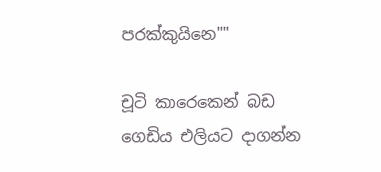පරක්කුයිනෙ""

චූටි කාරෙකෙන් බඩ ගෙඩිය එලියට දාගන්න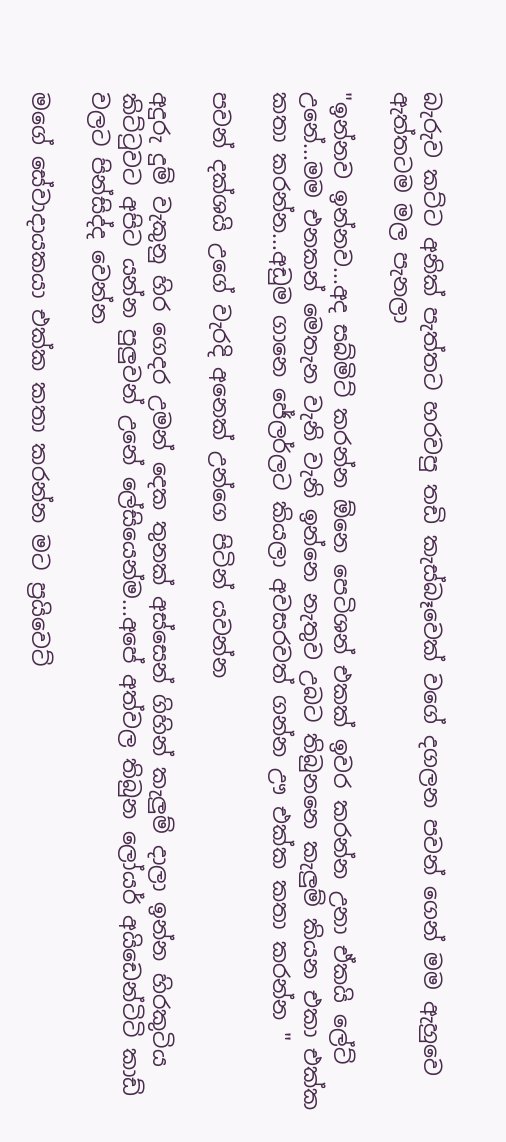බැරුව කට්ට අනික් පැත්තට හරවපු තඩි කැස්බෑවෙක් වගේ දගලන පවන් ගෙන් මම ඇහුවෙ ඇත්තටම මල පැනලා

"ඉන්නව ඉන්නව...අද සබ්මිට් කරන්න ඕනෙ පෙටිශන් එකක් ඉවර කරන්න උනා ඒකයි ලේට් උනේ...මම එනකන් මෙතැන වැනි වැනි ඉන්නෙ නැතුව උබට තිබුනනෙ කැලුම් කියන එකා එක්ක කතා කරන්න...අඩුම ගානෙ ජේලර්ලට කියලා අවසරවත් ගන්න ඌ එක්ක කතා කරන්න "

පවන් දක්ශයි උගේ වැරදි අනෙක් උන්ගෙ පිටින් යවන්න

අදුරු දුම් වැකුනු හිර ගෙදර උමන් දෙක තුනක් අස්සෙන් ගිහින් කැලුම් දාලා ඉන්න හිරකුටිය කිට්ටුවට අපිට යන්න පුලුවන් උනේ ලේසියෙන්ම...අපේ අත්වල තිබුන ලෝයර් අයිඩෙන්ටිටි කාඩ් වලට පින්සිද්ද වෙන්න

මගේ සේවාදායකයා එක්ක කතා කරන්න මට ප්‍රයිවෙට්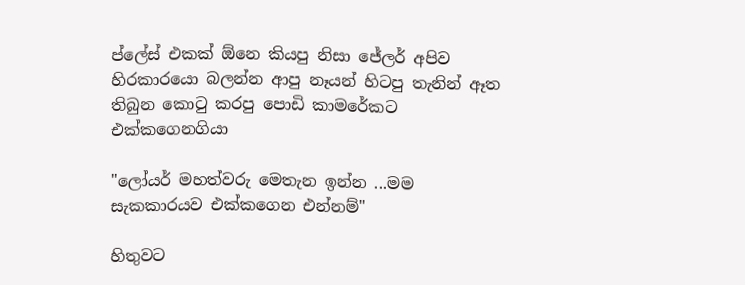ප්ලේස් එකක් ඕනෙ කියපු නිසා ජේලර් අපිව හිරකාරයො බලන්න ආපු නෑයන් හිටපු තැනින් ඈත තිබුන කොටු කරපු පොඩි කාමරේකට එක්කගෙනගියා

"ලෝයර් මහත්වරු මෙතැන ඉන්න ...මම සැකකාරයව එක්කගෙන එන්නම්"

හිතුවට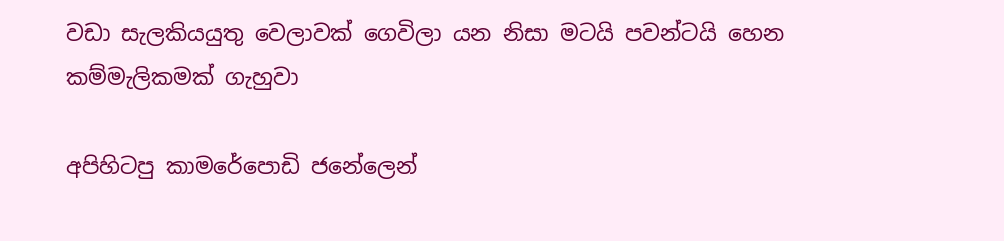වඩා සැලකියයුතු වෙලාවක් ගෙවිලා යන නිසා මටයි පවන්ටයි හෙන කම්මැලිකමක් ගැහුවා

අපිහිටපු කාමරේපොඩි ජනේලෙන්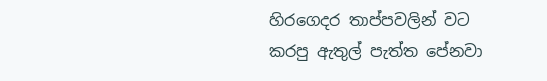හිරගෙදර තාප්පවලින් වට කරපු ඇතුල් පැත්ත පේනවා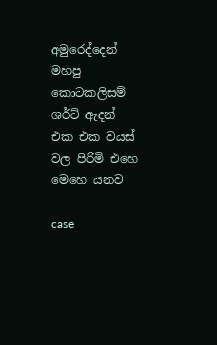අමුරෙද්දෙන් මහපු කොටකලිසම් ශර්ට් ඇදන් එක එක වයස් වල පිරිමි එහෙ මෙහෙ යනව

case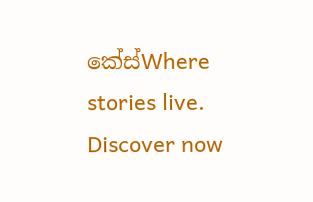කේස්Where stories live. Discover now